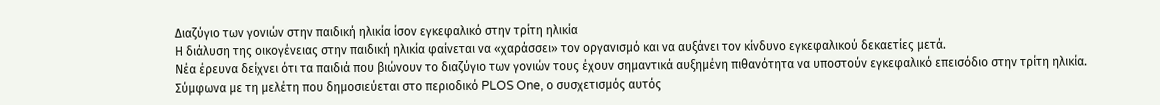Διαζύγιο των γονιών στην παιδική ηλικία ίσον εγκεφαλικό στην τρίτη ηλικία
Η διάλυση της οικογένειας στην παιδική ηλικία φαίνεται να «χαράσσει» τον οργανισμό και να αυξάνει τον κίνδυνο εγκεφαλικού δεκαετίες μετά.
Νέα έρευνα δείχνει ότι τα παιδιά που βιώνουν το διαζύγιο των γονιών τους έχουν σημαντικά αυξημένη πιθανότητα να υποστούν εγκεφαλικό επεισόδιο στην τρίτη ηλικία. Σύμφωνα με τη μελέτη που δημοσιεύεται στο περιοδικό PLOS One, ο συσχετισμός αυτός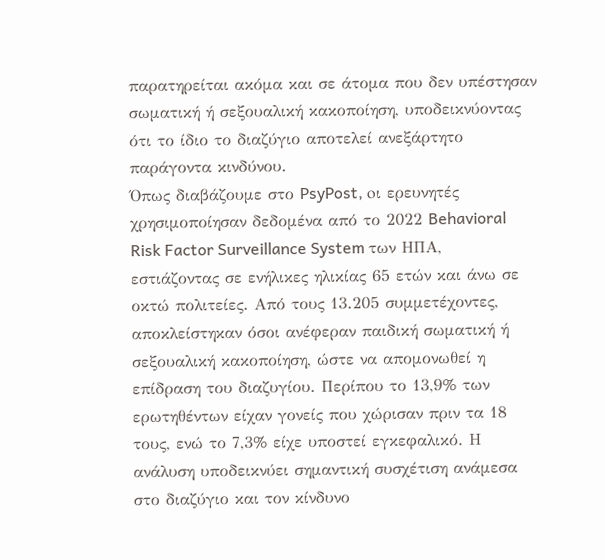παρατηρείται ακόμα και σε άτομα που δεν υπέστησαν σωματική ή σεξουαλική κακοποίηση, υποδεικνύοντας ότι το ίδιο το διαζύγιο αποτελεί ανεξάρτητο παράγοντα κινδύνου.
Όπως διαβάζουμε στο PsyPost, oι ερευνητές χρησιμοποίησαν δεδομένα από το 2022 Behavioral Risk Factor Surveillance System των ΗΠΑ, εστιάζοντας σε ενήλικες ηλικίας 65 ετών και άνω σε οκτώ πολιτείες. Από τους 13.205 συμμετέχοντες, αποκλείστηκαν όσοι ανέφεραν παιδική σωματική ή σεξουαλική κακοποίηση, ώστε να απομονωθεί η επίδραση του διαζυγίου. Περίπου το 13,9% των ερωτηθέντων είχαν γονείς που χώρισαν πριν τα 18 τους, ενώ το 7,3% είχε υποστεί εγκεφαλικό. Η ανάλυση υποδεικνύει σημαντική συσχέτιση ανάμεσα στο διαζύγιο και τον κίνδυνο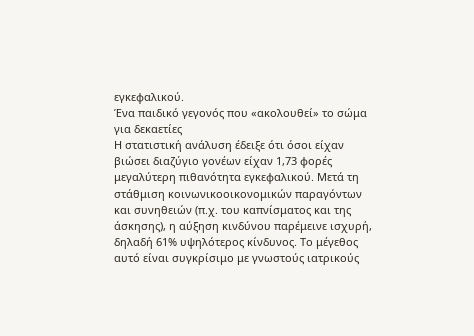εγκεφαλικού.
Ένα παιδικό γεγονός που «ακολουθεί» το σώμα για δεκαετίες
Η στατιστική ανάλυση έδειξε ότι όσοι είχαν βιώσει διαζύγιο γονέων είχαν 1,73 φορές μεγαλύτερη πιθανότητα εγκεφαλικού. Μετά τη στάθμιση κοινωνικοοικονομικών παραγόντων και συνηθειών (π.χ. του καπνίσματος και της άσκησης), η αύξηση κινδύνου παρέμεινε ισχυρή, δηλαδή 61% υψηλότερος κίνδυνος. Το μέγεθος αυτό είναι συγκρίσιμο με γνωστούς ιατρικούς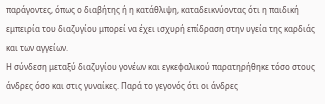παράγοντες, όπως ο διαβήτης ή η κατάθλιψη, καταδεικνύοντας ότι η παιδική εμπειρία του διαζυγίου μπορεί να έχει ισχυρή επίδραση στην υγεία της καρδιάς και των αγγείων.
Η σύνδεση μεταξύ διαζυγίου γονέων και εγκεφαλικού παρατηρήθηκε τόσο στους άνδρες όσο και στις γυναίκες. Παρά το γεγονός ότι οι άνδρες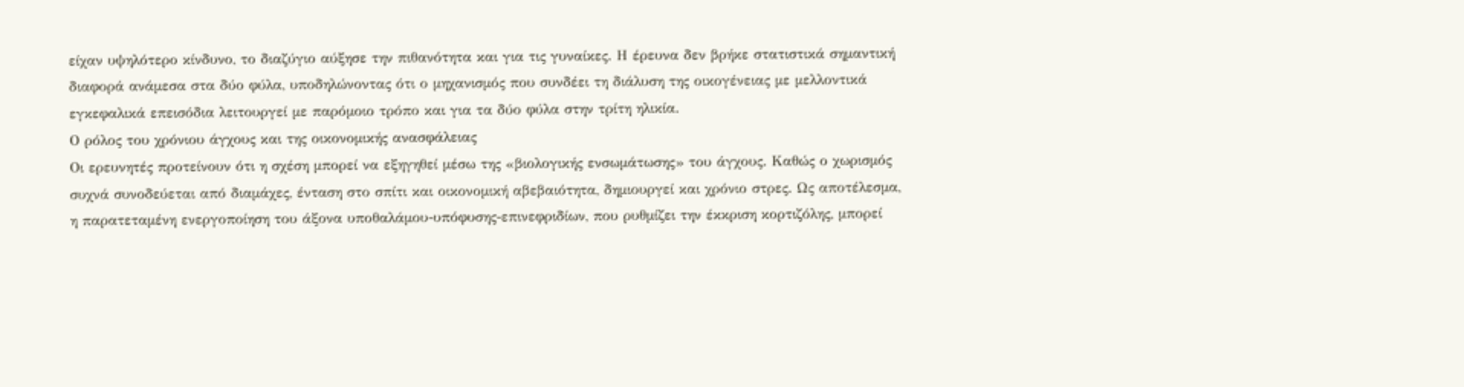είχαν υψηλότερο κίνδυνο, το διαζύγιο αύξησε την πιθανότητα και για τις γυναίκες. Η έρευνα δεν βρήκε στατιστικά σημαντική διαφορά ανάμεσα στα δύο φύλα, υποδηλώνοντας ότι ο μηχανισμός που συνδέει τη διάλυση της οικογένειας με μελλοντικά εγκεφαλικά επεισόδια λειτουργεί με παρόμοιο τρόπο και για τα δύο φύλα στην τρίτη ηλικία.
Ο ρόλος του χρόνιου άγχους και της οικονομικής ανασφάλειας
Οι ερευνητές προτείνουν ότι η σχέση μπορεί να εξηγηθεί μέσω της «βιολογικής ενσωμάτωσης» του άγχους. Καθώς ο χωρισμός συχνά συνοδεύεται από διαμάχες, ένταση στο σπίτι και οικονομική αβεβαιότητα, δημιουργεί και χρόνιο στρες. Ως αποτέλεσμα, η παρατεταμένη ενεργοποίηση του άξονα υποθαλάμου-υπόφυσης-επινεφριδίων, που ρυθμίζει την έκκριση κορτιζόλης, μπορεί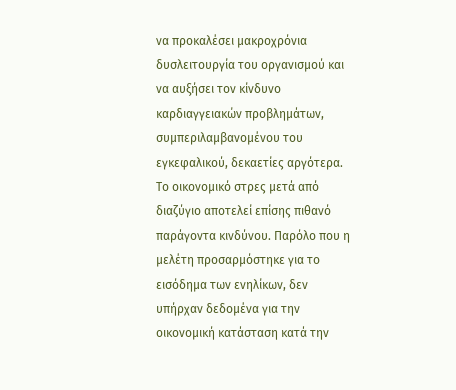να προκαλέσει μακροχρόνια δυσλειτουργία του οργανισμού και να αυξήσει τον κίνδυνο καρδιαγγειακών προβλημάτων, συμπεριλαμβανομένου του εγκεφαλικού, δεκαετίες αργότερα.
Το οικονομικό στρες μετά από διαζύγιο αποτελεί επίσης πιθανό παράγοντα κινδύνου. Παρόλο που η μελέτη προσαρμόστηκε για το εισόδημα των ενηλίκων, δεν υπήρχαν δεδομένα για την οικονομική κατάσταση κατά την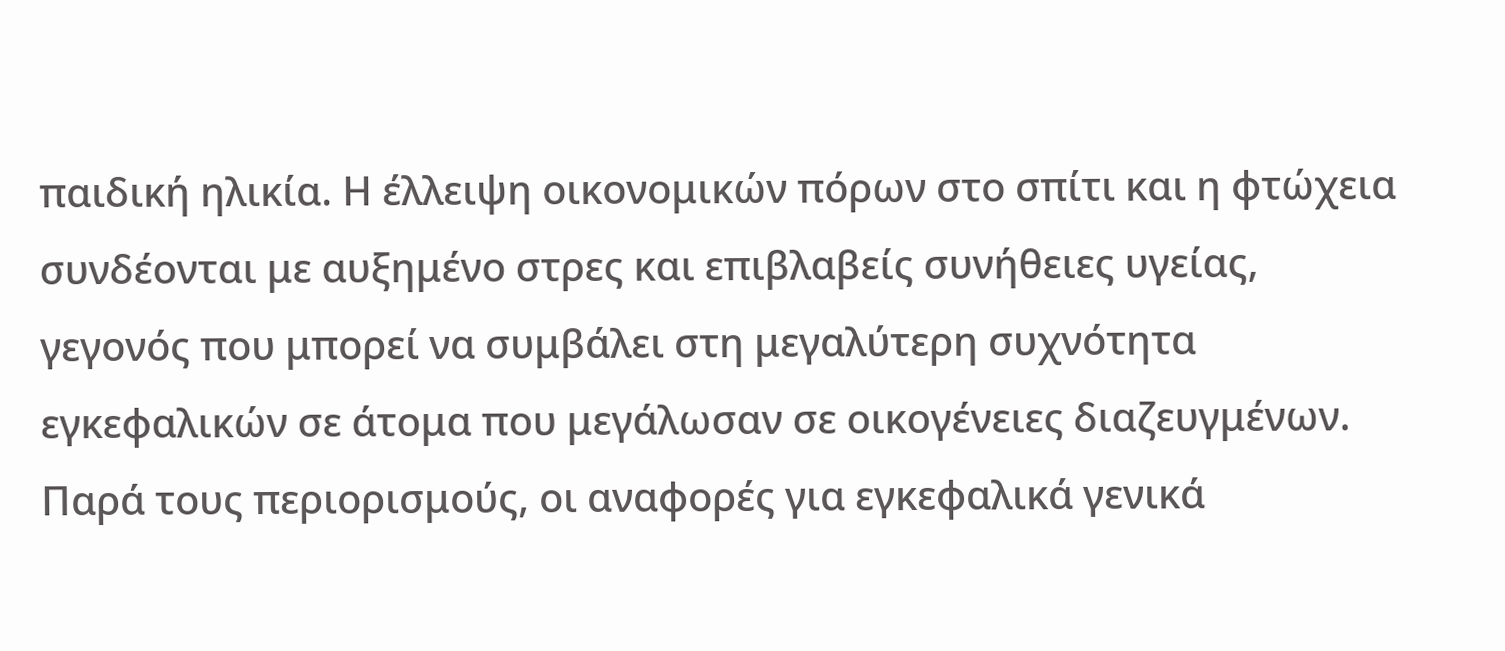παιδική ηλικία. Η έλλειψη οικονομικών πόρων στο σπίτι και η φτώχεια συνδέονται με αυξημένο στρες και επιβλαβείς συνήθειες υγείας, γεγονός που μπορεί να συμβάλει στη μεγαλύτερη συχνότητα εγκεφαλικών σε άτομα που μεγάλωσαν σε οικογένειες διαζευγμένων.
Παρά τους περιορισμούς, οι αναφορές για εγκεφαλικά γενικά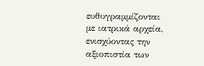ευθυγραμμίζονται με ιατρικά αρχεία, ενισχύοντας την αξιοπιστία των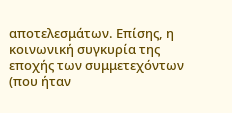αποτελεσμάτων. Επίσης, η κοινωνική συγκυρία της εποχής των συμμετεχόντων (που ήταν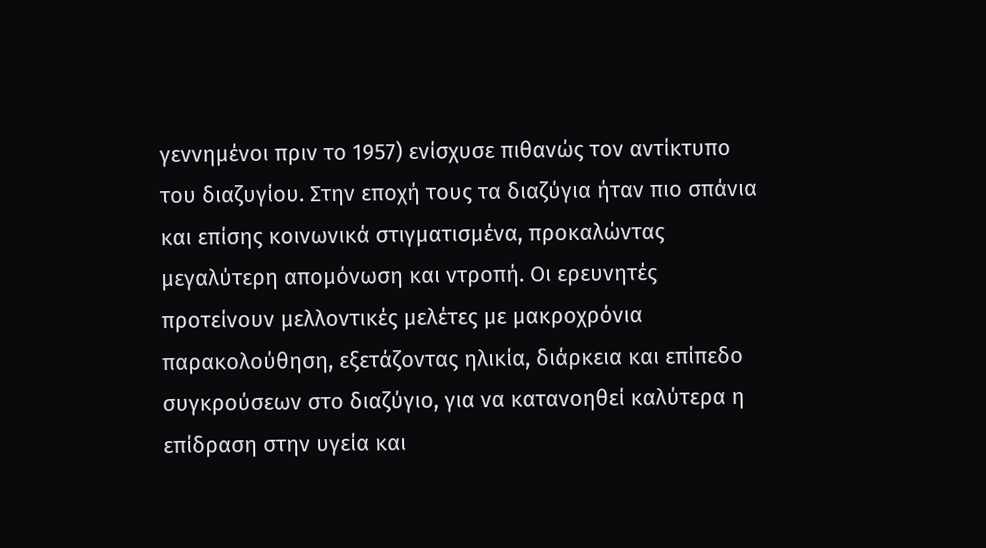γεννημένοι πριν το 1957) ενίσχυσε πιθανώς τον αντίκτυπο του διαζυγίου. Στην εποχή τους τα διαζύγια ήταν πιο σπάνια και επίσης κοινωνικά στιγματισμένα, προκαλώντας μεγαλύτερη απομόνωση και ντροπή. Οι ερευνητές προτείνουν μελλοντικές μελέτες με μακροχρόνια παρακολούθηση, εξετάζοντας ηλικία, διάρκεια και επίπεδο συγκρούσεων στο διαζύγιο, για να κατανοηθεί καλύτερα η επίδραση στην υγεία και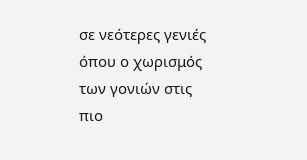σε νεότερες γενιές όπου ο χωρισμός των γονιών στις πιο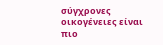σύγχρονες οικογένειες είναι πιο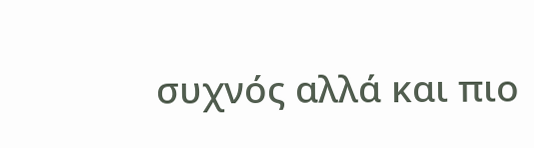συχνός αλλά και πιο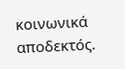κοινωνικά αποδεκτός.